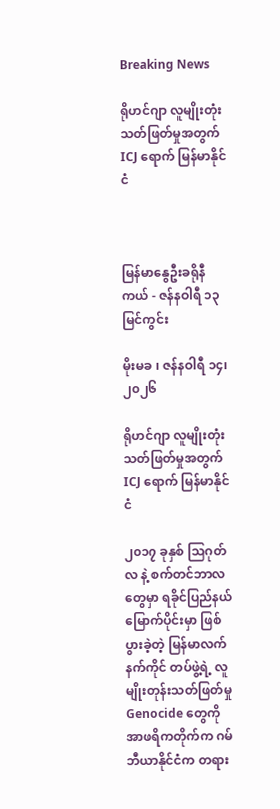Breaking News

ရိုဟင်ဂျာ လူမျိုးတုံး သတ်ဖြတ်မှုအတွက် ICJ ရောက် မြန်မာနိုင်ငံ



မြန်မာနွေဦးခရိုနီကယ် - ဇန်နဝါရီ ၁၃ မြင်ကွင်း

မိုးမခ ၊ ဇန်နဝါရီ ၁၄၊ ၂၀၂၆

ရိုဟင်ဂျာ လူမျိုးတုံး သတ်ဖြတ်မှုအတွက် ICJ ရောက် မြန်မာနိုင်ငံ

၂၀၁၇ ခုနှစ် သြဂုတ်လ နဲ့ စက်တင်ဘာလတွေမှာ ရခိုင်ပြည်နယ်မြောက်ပိုင်းမှာ ဖြစ်ပွားခဲ့တဲ့ မြန်မာလက်နက်ကိုင် တပ်ဖွဲ့ရဲ့ လူမျိုးတုန်းသတ်ဖြတ်မှု Genocide တွေကို အာဖရိကတိုက်က ဂမ်ဘီယာနိုင်ငံက တရား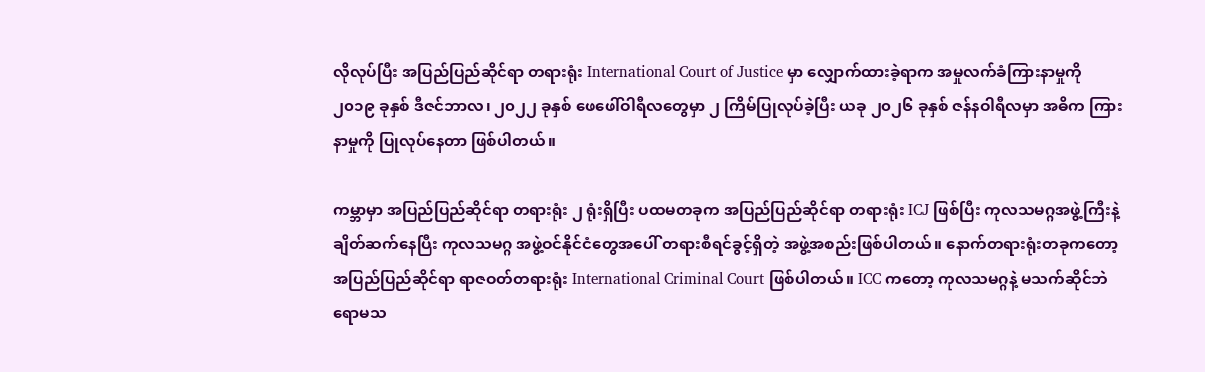လိုလုပ်ပြီး အပြည်ပြည်ဆိုင်ရာ တရားရုံး International Court of Justice မှာ လျှောက်ထားခဲ့ရာက အမှုလက်ခံကြားနာမှုကို ၂၀၁၉ ခုနှစ် ဒီဇင်ဘာလ၊ ၂၀၂၂ ခုနှစ် ဖေဖေါ်ဝါရီလတွေမှာ ၂ ကြိမ်ပြုလုပ်ခဲ့ပြီး ယခု ၂၀၂၆ ခုနှစ် ဇန်နဝါရီလမှာ အဓိက ကြားနာမှုကို ပြုလုပ်နေတာ ဖြစ်ပါတယ်။

ကမ္ဘာမှာ အပြည်ပြည်ဆိုင်ရာ တရားရုံး ၂ ရုံးရှိပြီး ပထမတခုက အပြည်ပြည်ဆိုင်ရာ တရားရုံး ICJ ဖြစ်ပြီး ကုလသမဂ္ဂအဖွဲ့ကြီးနဲ့ ချိတ်ဆက်နေပြီး ကုလသမဂ္ဂ အဖွဲ့ဝင်နိုင်ငံတွေအပေါ် တရားစီရင်ခွင့်ရှိတဲ့ အဖွဲ့အစည်းဖြစ်ပါတယ်။ နောက်တရားရုံးတခုကတော့ အပြည်ပြည်ဆိုင်ရာ ရာဇဝတ်တရားရုံး International Criminal Court ဖြစ်ပါတယ်။ ICC ကတော့ ကုလသမဂ္ဂနဲ့ မသက်ဆိုင်ဘဲ ရောမသ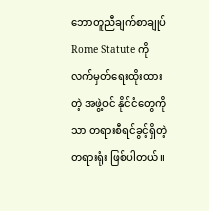ဘောတူညီချက်စာချုပ် Rome Statute ကို လက်မှတ်ရေးထိုးထားတဲ့ အဖွဲ့ဝင် နိုင်ငံတွေကိုသာ တရားစီရင်ခွင့်ရှိတဲ့ တရားရုံး ဖြစ်ပါတယ်။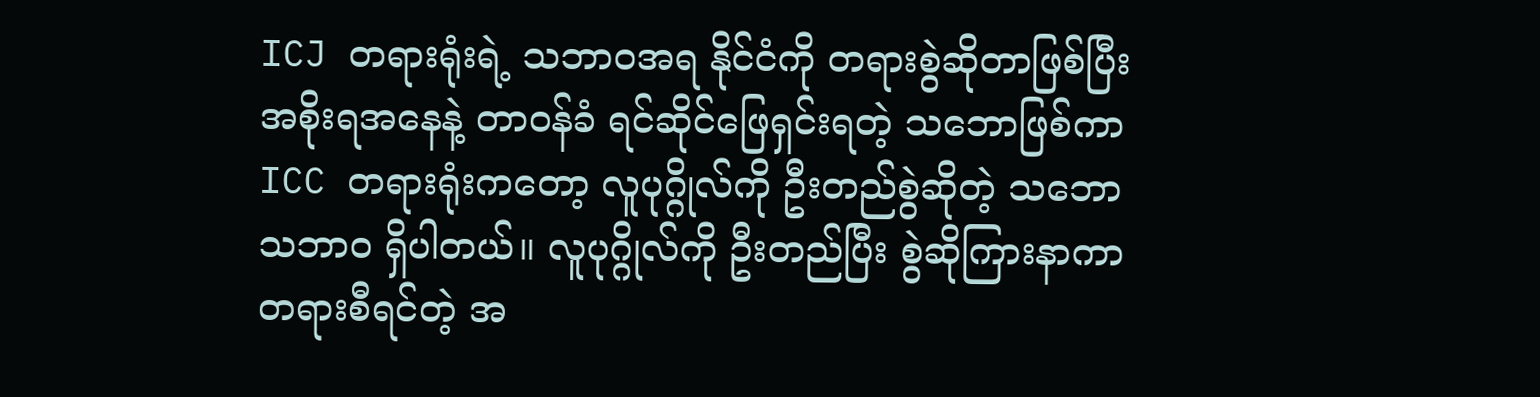ICJ တရားရုံးရဲ့ သဘာဝအရ နိုင်ငံကို တရားစွဲဆိုတာဖြစ်ပြီး အစိုးရအနေနဲ့ တာဝန်ခံ ရင်ဆိုင်ဖြေရှင်းရတဲ့ သဘောဖြစ်ကာ ICC တရားရုံးကတော့ လူပုဂ္ဂိုလ်ကို ဦးတည်စွဲဆိုတဲ့ သဘောသဘာဝ ရှိပါတယ်။ လူပုဂ္ဂိုလ်ကို ဦးတည်ပြီး စွဲဆိုကြားနာကာ တရားစီရင်တဲ့ အ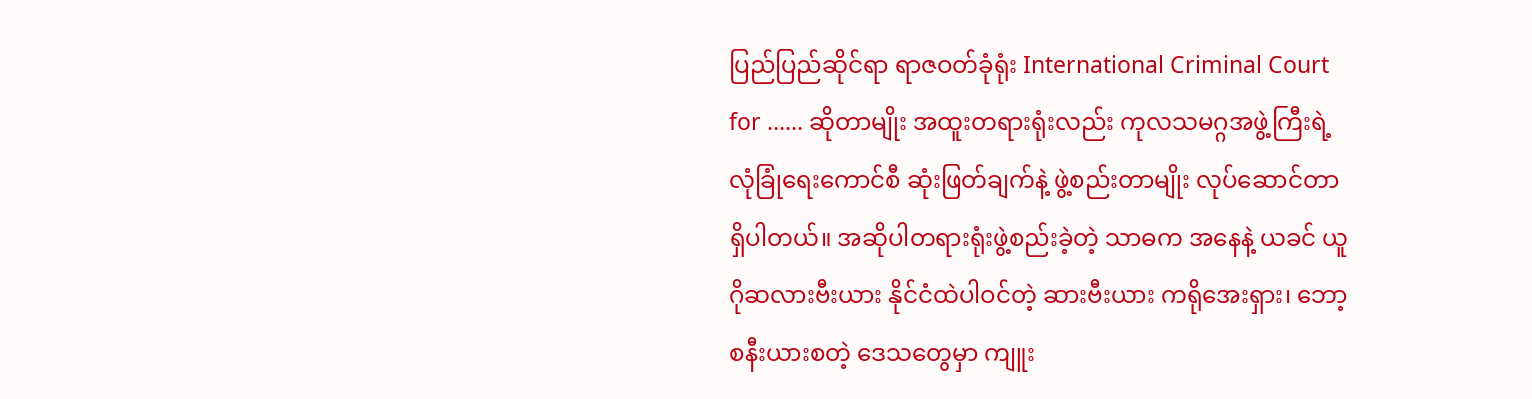ပြည်ပြည်ဆိုင်ရာ ရာဇဝတ်ခုံရုံး International Criminal Court for ...... ဆိုတာမျိုး အထူးတရားရုံးလည်း ကုလသမဂ္ဂအဖွဲ့ကြီးရဲ့ လုံခြုံရေးကောင်စီ ဆုံးဖြတ်ချက်နဲ့ ဖွဲ့စည်းတာမျိုး လုပ်ဆောင်တာ ရှိပါတယ်။ အဆိုပါတရားရုံးဖွဲ့စည်းခဲ့တဲ့ သာဓက အနေနဲ့ ယခင် ယူဂိုဆလားဗီးယား နိုင်ငံထဲပါဝင်တဲ့ ဆားဗီးယား ကရိုအေးရှား၊ ဘော့စနီးယားစတဲ့ ဒေသတွေမှာ ကျူး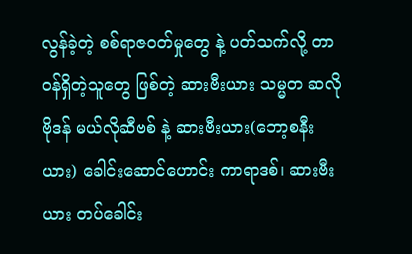လွန်ခဲ့တဲ့ စစ်ရာဇဝတ်မှုတွေ နဲ့ ပတ်သက်လို့ တာဝန်ရှိတဲ့သူတွေ ဖြစ်တဲ့ ဆားဗီးယား သမ္မတ ဆလိုဗိုဒန် မယ်လိုဆီဗစ် နဲ့ ဆားဗီးယား(ဘော့စနီးယား) ခေါင်းဆောင်ဟောင်း ကာရာဒစ်၊ ဆားဗီးယား တပ်ခေါင်း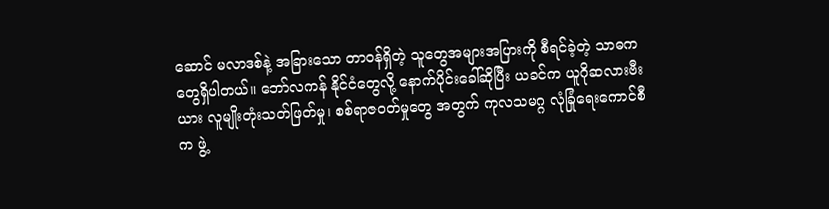ဆောင် မလာဒစ်နဲ့ အခြားသော တာဝန်ရှိတဲ့ သူတွေအများအပြားကို စီရင်ခဲ့တဲ့ သာဓက တွေရှိပါတယ်။ ဘော်လကန် နိုင်ငံတွေလို့ နောက်ပိုင်းခေါ်ဆိုပြီး ယခင်က ယူဂိုဆလားဗီးယား လူမျိုးတုံးသတ်ဖြတ်မှု၊ စစ်ရာဇဝတ်မှုတွေ အတွက် ကုလသမဂ္ဂ လုံခြုံရေးကောင်စီက ဖွဲ့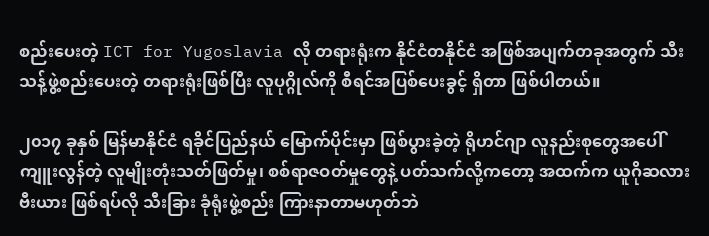စည်းပေးတဲ့ ICT for Yugoslavia လို တရားရုံးက နိုင်ငံတနိုင်ငံ အဖြစ်အပျက်တခုအတွက် သီးသန့်ဖွဲ့စည်းပေးတဲ့ တရားရုံးဖြစ်ပြီး လူပုဂ္ဂိုလ်ကို စီရင်အပြစ်ပေးခွင့် ရှိတာ ဖြစ်ပါတယ်။

၂၀၁၇ ခုနှစ် မြန်မာနိုင်ငံ ရခိုင်ပြည်နယ် မြောက်ပိုင်းမှာ ဖြစ်ပွားခဲ့တဲ့ ရိုဟင်ဂျာ လူနည်းစုတွေအပေါ် ကျူးလွန်တဲ့ လူမျိုးတုံးသတ်ဖြတ်မှု၊ စစ်ရာဇဝတ်မှုတွေနဲ့ ပတ်သက်လို့ကတော့ အထက်က ယူဂိုဆလားဗီးယား ဖြစ်ရပ်လို သီးခြား ခုံရုံးဖွဲ့စည်း ကြားနာတာမဟုတ်ဘဲ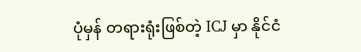ပုံမှန် တရားရုံးဖြစ်တဲ့ ICJ မှာ နိုင်ငံ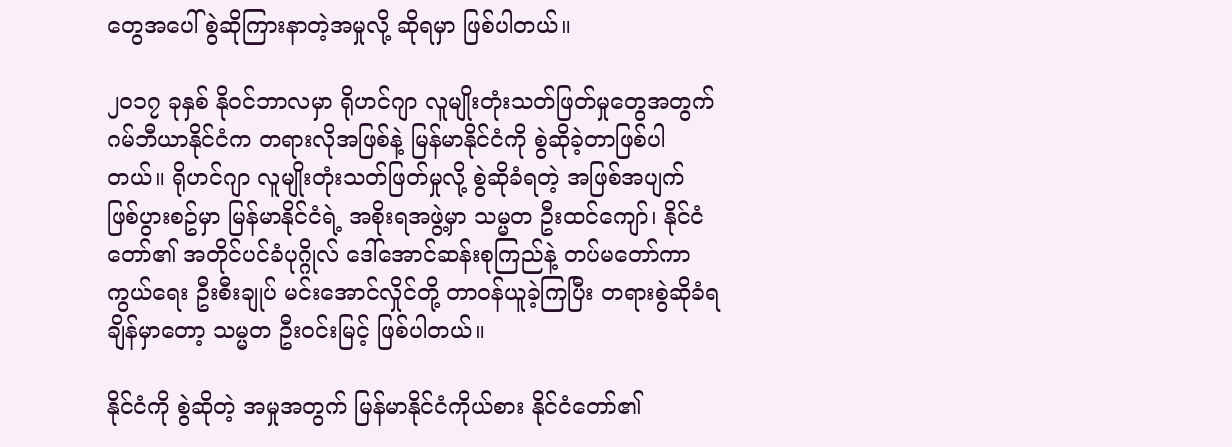တွေအပေါ် စွဲဆိုကြားနာတဲ့အမှုလို့ ဆိုရမှာ ဖြစ်ပါတယ်။

၂၀၁၇ ခုနှစ် နိုဝင်ဘာလမှာ ရိုဟင်ဂျာ လူမျိုးတုံးသတ်ဖြတ်မှုတွေအတွက် ဂမ်ဘီယာနိုင်ငံက တရားလိုအဖြစ်နဲ့ မြန်မာနိုင်ငံကို စွဲဆိုခဲ့တာဖြစ်ပါတယ်။ ရိုဟင်ဂျာ လူမျိုးတုံးသတ်ဖြတ်မှုလို့ စွဲဆိုခံရတဲ့ အဖြစ်အပျက် ဖြစ်ပွားစဥ်မှာ မြန်မာနိုင်ငံရဲ့ အစိုးရအဖွဲ့မှာ သမ္မတ ဦးထင်ကျော်၊ နိုင်ငံတော်၏ အတိုင်ပင်ခံပုဂ္ဂိုလ် ဒေါ်အောင်ဆန်းစုကြည်နဲ့ တပ်မတော်ကာကွယ်ရေး ဦးစီးချုပ် မင်းအောင်လှိုင်တို့ တာဝန်ယူခဲ့ကြပြီး တရားစွဲဆိုခံရချိန်မှာတော့ သမ္မတ ဦးဝင်းမြင့် ဖြစ်ပါတယ်။

နိုင်ငံကို စွဲဆိုတဲ့ အမှုအတွက် မြန်မာနိုင်ငံကိုယ်စား နိုင်ငံတော်၏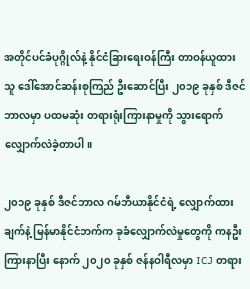အတိုင်ပင်ခံပုဂ္ဂိုလ်နဲ့ နိုင်ငံခြားရေးဝန်ကြီး တာဝန်ယူထားသူ ဒေါ်အောင်ဆန်းစုကြည် ဦးဆောင်ပြီး ၂၀၁၉ ခုနှစ် ဒီဇင်ဘာလမှာ ပထမဆုံး တရားရုံးကြားနာမှုကို သွားရောက် လျှောက်လဲခဲ့တာပါ။

၂၀၁၉ ခုနှစ် ဒီဇင်ဘာလ ဂမ်ဘီယာနိုင်ငံရဲ့ လျှောက်ထားချက်နဲ့ မြန်မာနိုင်ငံဘက်က ခုခံလျှောက်လဲမှုတွေကို ကနဦးကြားနာပြီး နောက် ၂၀၂၀ ခုနှစ် ဇန်နဝါရီလမှာ ICJ တရား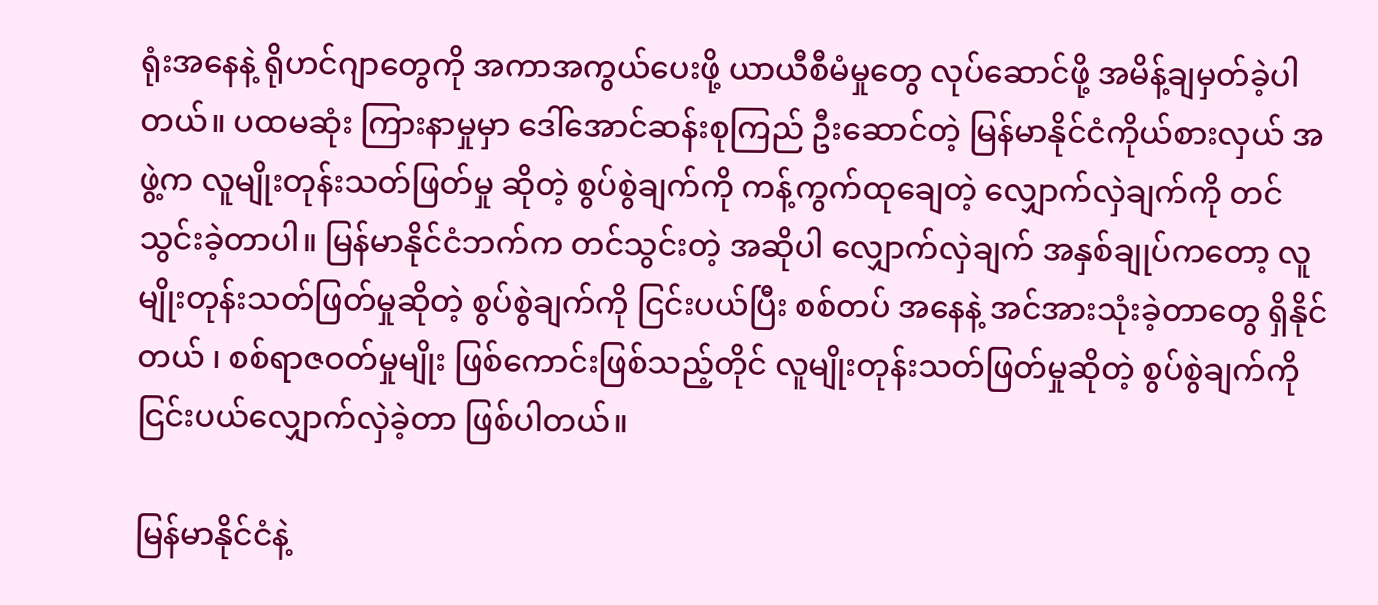ရုံးအနေနဲ့ ရိုဟင်ဂျာတွေကို အကာအကွယ်ပေးဖို့ ယာယီစီမံမှုတွေ လုပ်ဆောင်ဖို့ အမိန့်ချမှတ်ခဲ့ပါတယ်။ ပထမဆုံး ကြားနာမှုမှာ ဒေါ်အောင်ဆန်းစုကြည် ဦးဆောင်တဲ့ မြန်မာနိုင်ငံကိုယ်စားလှယ် အဖွဲ့က လူမျိုးတုန်းသတ်ဖြတ်မှု ဆိုတဲ့ စွပ်စွဲချက်ကို ကန့်ကွက်ထုချေတဲ့ လျှောက်လှဲချက်ကို တင်သွင်းခဲ့တာပါ။ မြန်မာနိုင်ငံဘက်က တင်သွင်းတဲ့ အဆိုပါ လျှောက်လှဲချက် အနှစ်ချုပ်ကတော့ လူမျိုးတုန်းသတ်ဖြတ်မှုဆိုတဲ့ စွပ်စွဲချက်ကို ငြင်းပယ်ပြီး စစ်တပ် အနေနဲ့ အင်အားသုံးခဲ့တာတွေ ရှိနိုင်တယ် ၊ စစ်ရာဇဝတ်မှုမျိုး ဖြစ်ကောင်းဖြစ်သည့်တိုင် လူမျိုးတုန်းသတ်ဖြတ်မှုဆိုတဲ့ စွပ်စွဲချက်ကို ငြင်းပယ်လျှောက်လှဲခဲ့တာ ဖြစ်ပါတယ်။

မြန်မာနိုင်ငံနဲ့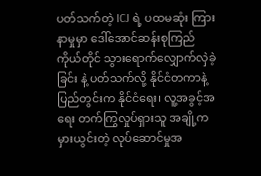ပတ်သက်တဲ့ ICJ ရဲ့ ပထမဆုံး ကြားနာမှုမှာ ဒေါ်အောင်ဆန်းစုကြည် ကိုယ်တိုင် သွားရောက်လျှောက်လှဲခဲ့ခြင်း နဲ့ ပတ်သက်လို့ နိုင်ငံတကာနဲ့ ပြည်တွင်းက နိုင်ငံရေး၊ လူ့အခွင့်အရေး တက်ကြွလှုပ်ရှားသူ အချို့က မှားယွင်းတဲ့ လုပ်ဆောင်မှုအ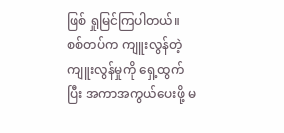ဖြစ် ရှုမြင်ကြပါတယ်။ စစ်တပ်က ကျူးလွန်တဲ့ ကျူးလွန်မှုကို ရှေ့ထွက်ပြီး အကာအကွယ်ပေးဖို့ မ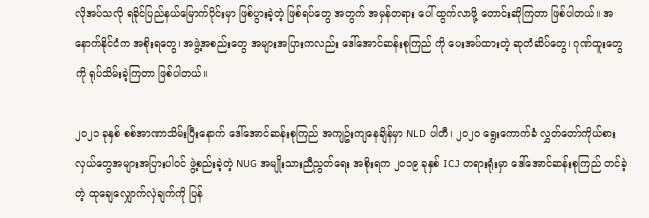လိုအပ်သလို ရခိုင်ပြည်နယ်မြောက်ပိုင်းမှာ ဖြစ်ပွားခဲ့တဲ့ ဖြစ်ရပ်တွေ အတွက် အမှန်တရား ပေါ် ထွက်လာဖို့ တောင်းဆိုကြတာ ဖြစ်ပါတယ်။ အနောက်နိုင်ငံက အစိုးရတွေ၊ အဖွဲ့အစည်းတွေ အများအပြားကလည်း ဒေါ်အောင်ဆန်းစုကြည် ကို ပေးအပ်ထားတဲ့ ဆုတံဆိပ်တွေ၊ ဂုဏ်ထူးတွေကို ရုပ်သိမ်းခဲ့ကြတာ ဖြစ်ပါတယ်။

၂၀၂၁ ခုနှစ် စစ်အာဏာသိမ်းပြီးနောက် ဒေါ်အောင်ဆန်းစုကြည် အကျဥ်းကျနေချိန်မှာ NLD ပါတီ၊ ၂၀၂၀ ရွေးကောက်ခံ လွှတ်တော်ကိုယ်စားလှယ်တွေအများအပြားပါဝင် ဖွဲ့စည်းခဲ့တဲ့ NUG အမျိုးသားညီညွတ်ရေး အစိုးရက ၂၀၁၉ ခုနှစ် ICJ တရားရုံးမှာ ဒေါ်အောင်ဆန်းစုကြည် တင်ခဲ့တဲ့ ထုချေလျှောက်လှဲချက်ကို ပြန်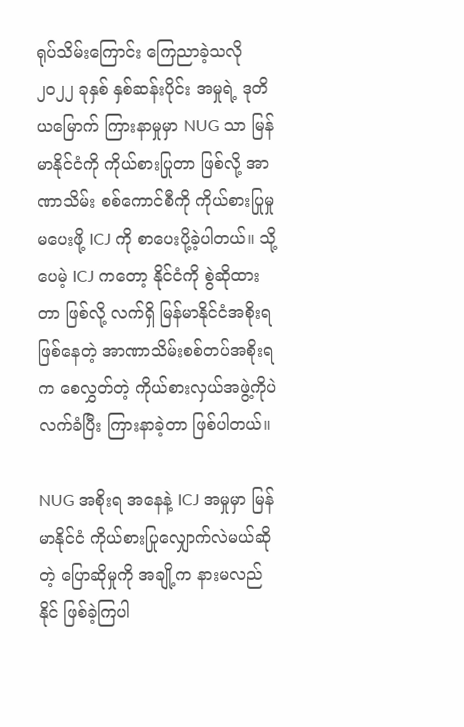ရုပ်သိမ်းကြောင်း ကြေညာခဲ့သလို ၂၀၂၂ ခုနှစ် နှစ်ဆန်းပိုင်း အမှုရဲ့ ဒုတိယမြောက် ကြားနာမှုမှာ NUG သာ မြန်မာနိုင်ငံကို ကိုယ်စားပြုတာ ဖြစ်လို့ အာဏာသိမ်း စစ်ကောင်စီကို ကိုယ်စားပြုမှုမပေးဖို့ ICJ ကို စာပေးပို့ခဲ့ပါတယ်။ သို့ပေမဲ့ ICJ ကတော့ နိုင်ငံကို စွဲဆိုထားတာ ဖြစ်လို့ လက်ရှိ မြန်မာနိုင်ငံအစိုးရဖြစ်နေတဲ့ အာဏာသိမ်းစစ်တပ်အစိုးရက စေလွှတ်တဲ့ ကိုယ်စားလှယ်အဖွဲ့ကိုပဲ လက်ခံပြီး ကြားနာခဲ့တာ ဖြစ်ပါတယ်။

NUG အစိုးရ အနေနဲ့ ICJ အမှုမှာ မြန်မာနိုင်ငံ ကိုယ်စားပြုလျှောက်လဲမယ်ဆိုတဲ့ ပြောဆိုမှုကို အချို့က နားမလည်နိုင် ဖြစ်ခဲ့ကြပါ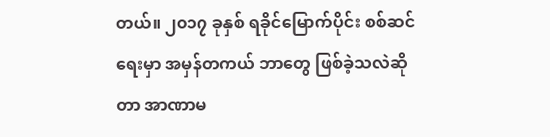တယ်။ ၂၀၁၇ ခုနှစ် ရခိုင်မြောက်ပိုင်း စစ်ဆင်ရေးမှာ အမှန်တကယ် ဘာတွေ ဖြစ်ခဲ့သလဲဆိုတာ အာဏာမ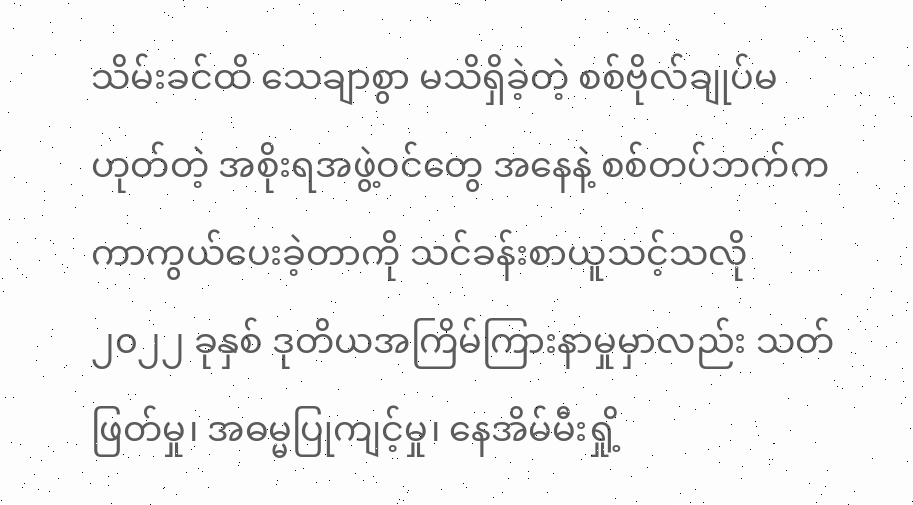သိမ်းခင်ထိ သေချာစွာ မသိရှိခဲ့တဲ့ စစ်ဗိုလ်ချုပ်မဟုတ်တဲ့ အစိုးရအဖွဲ့ဝင်တွေ အနေနဲ့ စစ်တပ်ဘက်က ကာကွယ်ပေးခဲ့တာကို သင်ခန်းစာယူသင့်သလို ၂၀၂၂ ခုနှစ် ဒုတိယအကြိမ်ကြားနာမှုမှာလည်း သတ်ဖြတ်မှု၊ အဓမ္မပြုကျင့်မှု၊ နေအိမ်မီးရှို့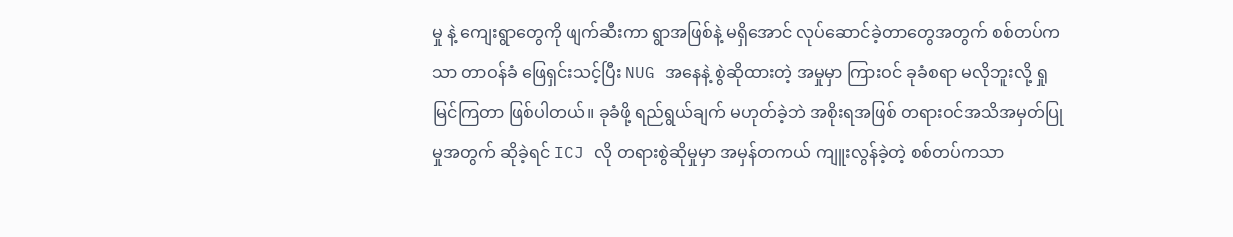မှု နဲ့ ကျေးရွာတွေကို ဖျက်ဆီးကာ ရွာအဖြစ်နဲ့ မရှိအောင် လုပ်ဆောင်ခဲ့တာတွေအတွက် စစ်တပ်ကသာ တာဝန်ခံ ဖြေရှင်းသင့်ပြီး NUG အနေနဲ့ စွဲဆိုထားတဲ့ အမှုမှာ ကြားဝင် ခုခံစရာ မလိုဘူးလို့ ရှုမြင်ကြတာ ဖြစ်ပါတယ်။ ခုခံဖို့ ရည်ရွယ်ချက် မဟုတ်ခဲ့ဘဲ အစိုးရအဖြစ် တရားဝင်အသိအမှတ်ပြုမှုအတွက် ဆိုခဲ့ရင် ICJ လို တရားစွဲဆိုမှုမှာ အမှန်တကယ် ကျူးလွန်ခဲ့တဲ့ စစ်တပ်ကသာ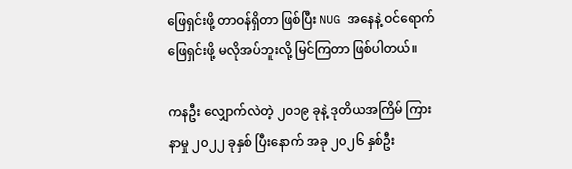ဖြေရှင်းဖို့ တာဝန်ရှိတာ ဖြစ်ပြီး NUG အနေနဲ့ ဝင်ရောက်ဖြေရှင်းဖို့ မလိုအပ်ဘူးလို့ မြင်ကြတာ ဖြစ်ပါတယ်။

ကနဦး လျှောက်လဲတဲ့ ၂၀၁၉ ခုနဲ့ ဒုတိယအကြိမ် ကြားနာမှု ၂၀၂၂ ခုနှစ် ပြီးနောက် အခု ၂၀၂၆ နှစ်ဦး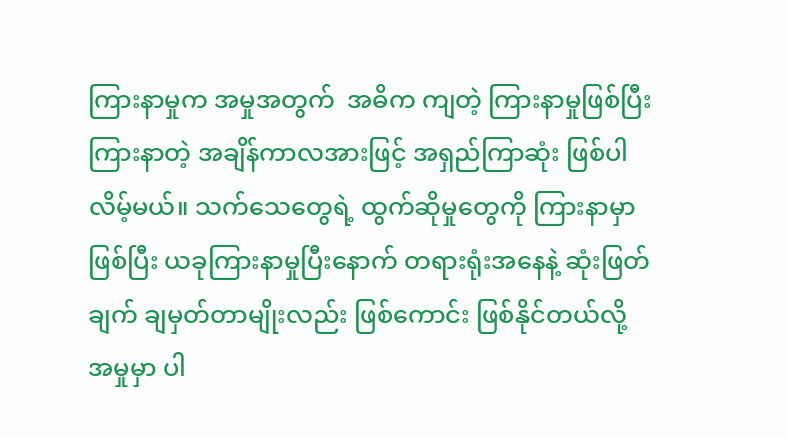ကြားနာမှုက အမှုအတွက်  အဓိက ကျတဲ့ ကြားနာမှုဖြစ်ပြီး ကြားနာတဲ့ အချိန်ကာလအားဖြင့် အရှည်ကြာဆုံး ဖြစ်ပါလိမ့်မယ်။ သက်သေတွေရဲ့ ထွက်ဆိုမှုတွေကို ကြားနာမှာ ဖြစ်ပြီး ယခုကြားနာမှုပြီးနောက် တရားရုံးအနေနဲ့ ဆုံးဖြတ်ချက် ချမှတ်တာမျိုးလည်း ဖြစ်ကောင်း ဖြစ်နိုင်တယ်လို့ အမှုမှာ ပါ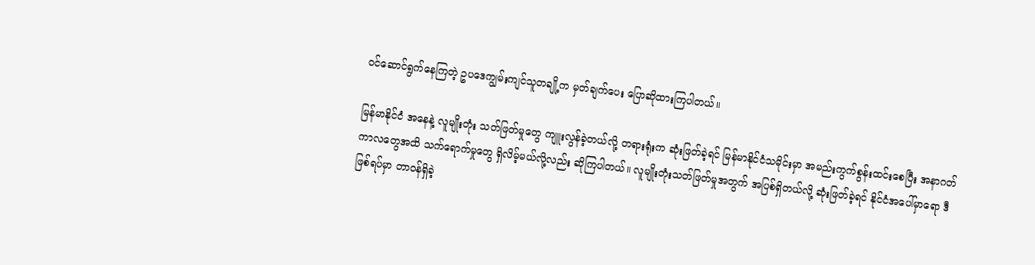ဝင်ဆောင်ရွက်နေကြတဲ့ ဥပဒေကျွမ်းကျင်သူတချို့က မှတ်ချက်ပေး ပြောဆိုထားကြပါတယ်။

မြန်မာနိုင်ငံ အနေနဲ့ လူမျိုးတုံး သတ်ဖြတ်မှုတွေ ကျူးလွန်ခဲ့တယ်လို့ တရားရုံးက ဆုံးဖြတ်ခဲ့ရင် မြန်မာနိုင်ငံသမိုင်းမှာ အမည်းကွက်စွန်းထင်းစေပြီး အနာဂတ်ကာလတွေအထိ သက်ရောက်မှုတွေ ရှိလိမ့်မယ်လို့လည်း ဆိုကြပါတယ်။ လူမျိုးတုံးသတ်ဖြတ်မှုအတွက် အပြစ်ရှိတယ်လို့ ဆုံးဖြတ်ခဲ့ရင် နိုင်ငံအပေါ်မှာရော ဒီဖြစ်ရပ်မှာ တာဝန်ရှိခဲ့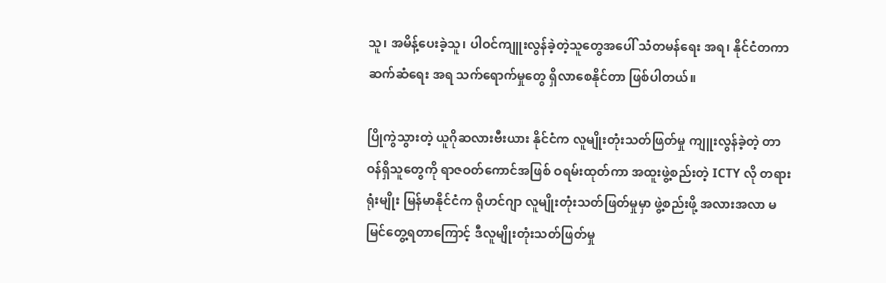သူ၊ အမိန့်ပေးခဲ့သူ၊ ပါဝင်ကျူးလွန်ခဲ့တဲ့သူတွေအပေါ် သံတမန်ရေး အရ၊ နိုင်ငံတကာ ဆက်ဆံရေး အရ သက်ရောက်မှုတွေ ရှိလာစေနိုင်တာ ဖြစ်ပါတယ်။

ပြိုကွဲသွားတဲ့ ယူဂိုဆလားဗီးယား နိုင်ငံက လူမျိုးတုံးသတ်ဖြတ်မှု ကျူးလွန်ခဲ့တဲ့ တာဝန်ရှိသူတွေကို ရာဇဝတ်ကောင်အဖြစ် ဝရမ်းထုတ်ကာ အထူးဖွဲ့စည်းတဲ့ ICTY လို တရားရုံးမျိုး မြန်မာနိုင်ငံက ရိုဟင်ဂျာ လူမျိုးတုံးသတ်ဖြတ်မှုမှာ ဖွဲ့စည်းဖို့ အလားအလာ မမြင်တွေ့ရတာကြောင့် ဒီလူမျိုးတုံးသတ်ဖြတ်မှု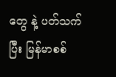တွေ နဲ့ ပတ်သက်ပြီး မြန်မာစစ်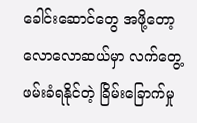ခေါင်းဆောင်တွေ အဖို့တော့ လောလောဆယ်မှာ လက်တွေ့ ဖမ်းခံရနိုင်တဲ့ ခြိမ်းခြောက်မှု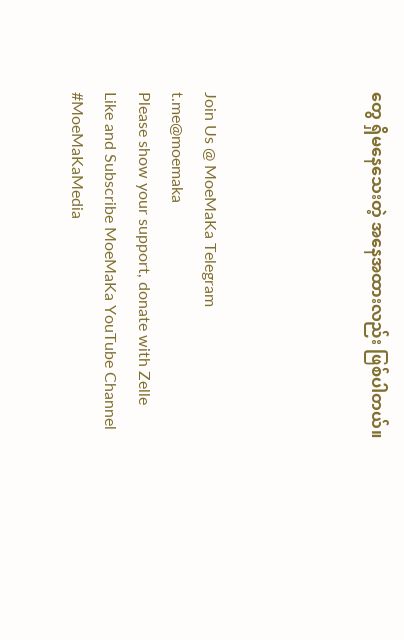တွေ ရှိမနေသေးတဲ့ အနေအထားလည်း ဖြစ်ပါတယ်။




Join Us @ MoeMaKa Telegram
t.me@moemaka
Please show your support, donate with Zelle
Like and Subscribe MoeMaKa YouTube Channel
#MoeMaKaMedia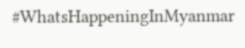#WhatsHappeningInMyanmar